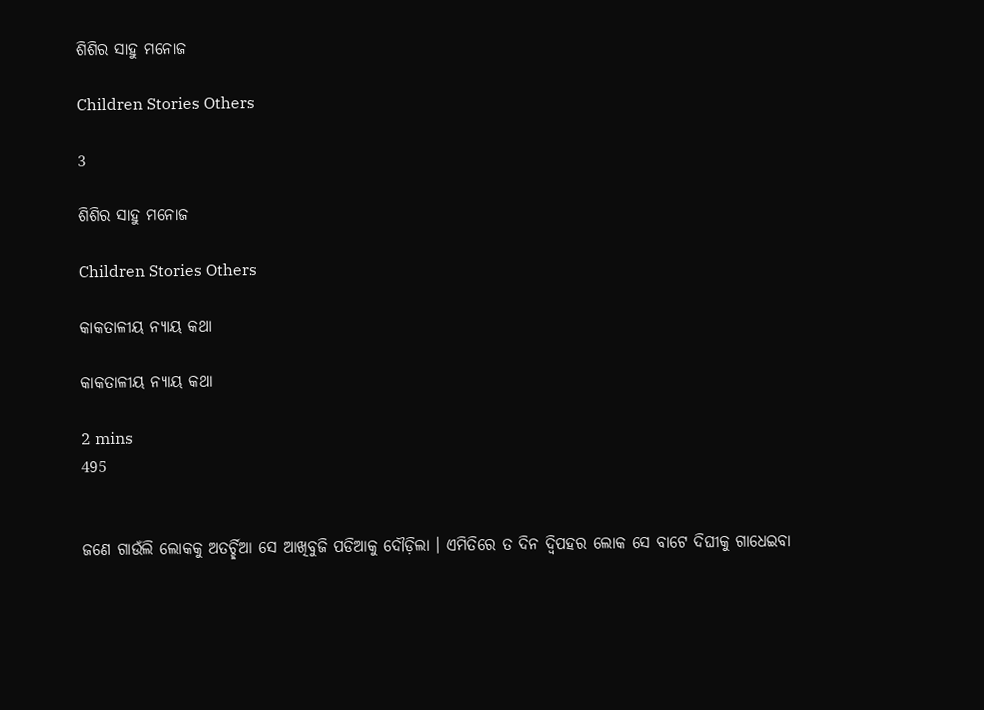ଶିଶିର ସାହୁ ମନୋଜ

Children Stories Others

3

ଶିଶିର ସାହୁ ମନୋଜ

Children Stories Others

କାକତାଳୀୟ ନ୍ଯାୟ କଥା

କାକତାଳୀୟ ନ୍ଯାୟ କଥା

2 mins
495


ଜଣେ ଗାଉଁଲି ଲୋକକୁ ଅତର୍ଚ୍ଛିଆ ସେ ଆଖିବୁଜି ପଡିଆକୁ ଦୌଡ଼ିଲା । ଏମିତିରେ ତ ଦିନ ଦ୍ବିପହର ଲୋକ ସେ ବାଟେ ଦିଘୀକୁ ଗାଧେଇବା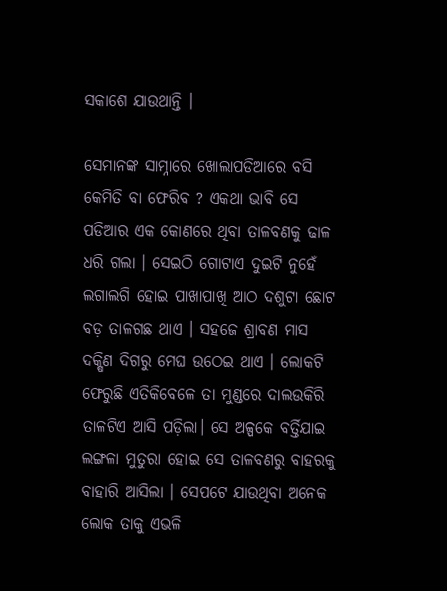ସକାଶେ ଯାଉଥାନ୍ତି ।

ସେମାନଙ୍କ ସାମ୍ନାରେ ଖୋଲାପଡିଆରେ ବସି କେମିତି ବା ଫେରିବ ? ଏକଥା ଭାବି ସେ ପଡିଆର ଏକ କୋଣରେ ଥିବା ତାଳବଣକୁ ଢାଳ ଧରି ଗଲା । ସେଇଠି ଗୋଟାଏ ଦୁଇଟି ନୁହେଁ ଲଗାଲଗି ହୋଇ ପାଖାପାଖି ଆଠ ଦଶୁଟା ଛୋଟ ବଡ଼ ତାଳଗଛ ଥାଏ । ସହଜେ ଶ୍ରାବଣ ମାସ ଦକ୍ଷିଣ ଦିଗରୁ ମେଘ ଉଠେଇ ଥାଏ । ଲୋକଟି ଫେରୁଛି ଏତିକିବେଳେ ତା ମୁଣ୍ଡରେ ଦାଲଉକିରି ତାଳଟିଏ ଆସି ପଡ଼ିଲା। ସେ ଅଳ୍ପକେ ବର୍ତ୍ତିଯାଇ ଲଙ୍ଗଳା ମୁତୁରା ହୋଇ ସେ ତାଳବଣରୁ ବାହରକୁ ବାହାରି ଆସିଲା । ସେପଟେ ଯାଉଥିବା ଅନେକ ଲୋକ ତାକୁ ଏଭଳି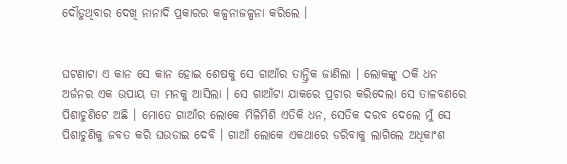ଦୌଡୁଥିବାର ଦେଖି ନାନାଦି ପ୍ରକାରର କଳ୍ପନାଜଳ୍ପନା କରିଲେ ।


ଘଟଣାଟା ଏ କାନ ସେ କାନ ହୋଇ ଶେଷକୁ ସେ ଗାଆଁର ତାନ୍ତ୍ରିକ ଜାଣିଲା । ଲୋକଙ୍କୁ ଠକି ଧନ ଅର୍ଜନର ଏକ ଉପାୟ ତା ମନକୁ ଆସିଲା । ସେ ଗାଆଁଟା ଯାକରେ ପ୍ରଚାର କରିଦେଲା ସେ ତାଳବଣରେ ପିଶାଚୁଣିଟେ ଅଛି । ମୋତେ ଗାଆଁର ଲୋକେ ମିଳିମିଶି ଏତିକି ଧନ, ସେତିକ ଦରବ ଦେଲେ ମୁଁ ସେ ପିଶାଚୁଣିକୁ ଜବତ କରି ଘଉଡାଇ ଦେବି । ଗାଆଁ ଲୋକେ ଏକଥାରେ ଡରିବାକୁ ଲାଗିଲେ ଅଧିକାଂଶ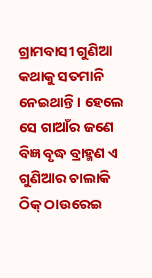ଗ୍ରାମବାସୀ ଗୁଣିଆ କଥାକୁ ସତମାନି ନେଇଥାନ୍ତି । ହେଲେ ସେ ଗାଆଁର ଜଣେ ବିଜ୍ଞ ବୃଦ୍ଧ ବ୍ରାହ୍ମଣ ଏ ଗୁଣିଆର ଚାଲାକି ଠିକ୍ ଠାଉରେଇ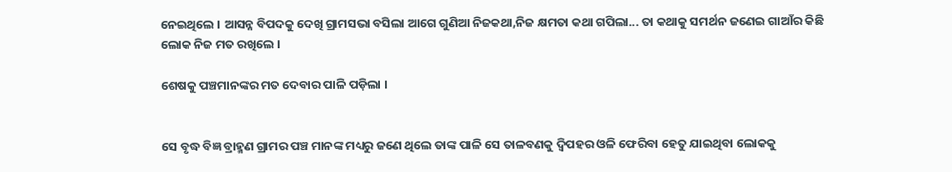ନେଇଥିଲେ । ଆସନ୍ନ ବିପଦକୁ ଦେଖି ଗ୍ରାମସଭା ବସିଲା ଆଗେ ଗୁଣିଆ ନିଜକଥା,ନିଜ କ୍ଷମତା କଥା ଗପିଲା... ତା କଥାକୁ ସମର୍ଥନ ଜଣେଇ ଗାଆଁର କିଛି ଲୋକ ନିଜ ମତ ରଖିଲେ ।

ଶେଷକୁ ପଞ୍ଚମାନଙ୍କର ମତ ଦେବାର ପାଳି ପଡ଼ିଲା ।


ସେ ବୃଦ୍ଧ ବିଜ୍ଞ ବ୍ରାହ୍ମଣ ଗ୍ରାମର ପଞ୍ଚ ମାନଙ୍କ ମଧ୍ୟରୁ ଜଣେ ଥିଲେ ତାଙ୍କ ପାଳି ସେ ତାଳବଣକୁ ଦ୍ବିପହର ଓଳି ଫେରିବା ହେତୁ ଯାଇଥିବା ଲୋକକୁ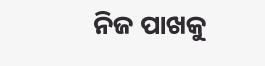ନିଜ ପାଖକୁ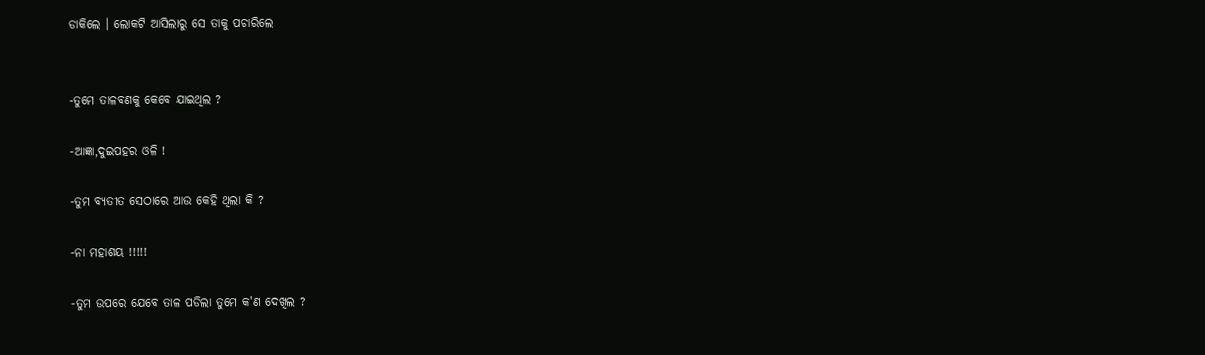ଡାକିଲେ । ଲୋକଟି ଆସିଲାରୁ ସେ ତାକୁ ପଚାରିଲେ


-ତୁମେ ତାଳବଣକୁ କେବେ ଯାଇଥିଲ ?

-ଆଜ୍ଞା,ଦୁଇପହର ଓଳି !

-ତୁମ ବ୍ୟତୀତ ସେଠାରେ ଆଉ କେହି ଥିଲା କି ?

-ନା ମହାଶୟ !!!!!

-ତୁମ ଉପରେ ଯେବେ ତାଳ ପଡିଲା ତୁମେ କ'ଣ ଦେଖିଲ ?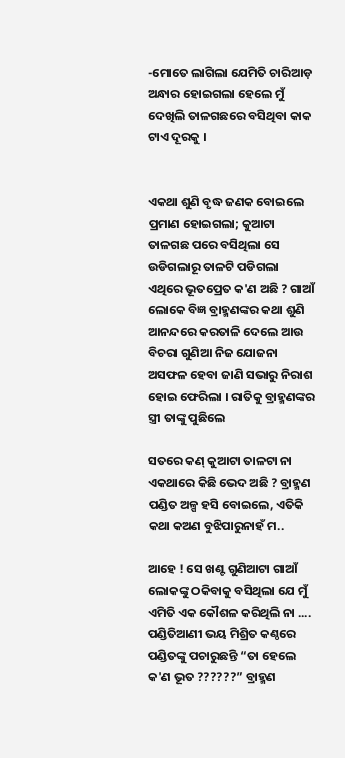-ମୋତେ ଲାଗିଲା ଯେମିତି ଚାରିଆଡ଼ ଅନ୍ଧାର ହୋଇଗଲା ହେଲେ ମୁଁ ଦେଖିଲି ତାଳଗଛରେ ବସିଥିବା କାକ ଟାଏ ଦୂରକୁ ।


ଏକଥା ଶୁଣି ବୃଦ୍ଧ ଜଣକ ବୋଇଲେ ପ୍ରମାଣ ହୋଇଗଲା; କୁଆଟା ତାଳଗଛ ପରେ ବସିଥିଲା ସେ ଉଡିଗଲାରୂ ତାଳଟି ପଡିଗଲା ଏଥିରେ ଭୂତପ୍ରେତ କ'ଣ ଅଛି ? ଗାଆଁ ଲୋକେ ବିଜ୍ଞ ବ୍ରାହ୍ମଣଙ୍କର କଥା ଶୁଣି ଆନନ୍ଦରେ କରତାଳି ଦେଲେ ଆଉ ବିଚରା ଗୁଣିଆ ନିଜ ଯୋଜନା ଅସଫଳ ହେବା ଜାଣି ସଭାରୁ ନିରାଶ ହୋଇ ଫେରିଲା । ରାତିକୁ ବ୍ରାହ୍ମଣଙ୍କର ସ୍ତ୍ରୀ ତାଙ୍କୁ ପୁଛିଲେ

ସତରେ କଣ୍ କୁଆଟା ତାଳଟା ନା ଏକଥାରେ କିଛି ଭେଦ ଅଛି ? ବ୍ରାହ୍ମଣ ପଣ୍ଡିତ ଅଳ୍ପ ହସି ବୋଇଲେ, ଏତିକି କଥା କଅଣ ବୁଝିପାରୁନାହଁ ମ..

ଆହେ ! ସେ ଖଣ୍ଟ ଗୁଣିଆଟା ଗାଆଁ ଲୋକଙ୍କୁ ଠକିବାକୁ ବସିଥିଲା ଯେ ମୁଁ ଏମିତି ଏକ କୌଶଳ କରିଥିଲି ନା .... ପଣ୍ଡିତିଆଣୀ ଭୟ ମିଶ୍ରିତ କଣ୍ଠରେ ପଣ୍ଡିତଙ୍କୁ ପଚାରୁଛନ୍ତି “ତା ହେଲେ କ'ଣ ଭୂତ ??????” ବ୍ରାହ୍ମଣ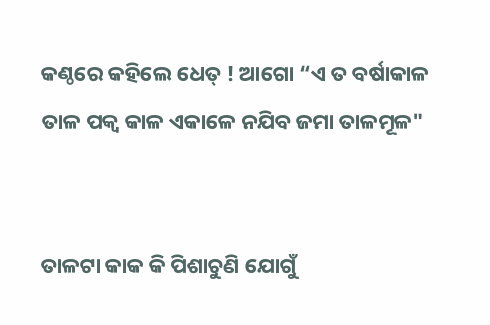କଣ୍ଠରେ କହିଲେ ଧେତ୍ ! ଆଗୋ “ଏ ତ ବର୍ଷାକାଳ ତାଳ ପକ୍ବ କାଳ ଏକାଳେ ନଯିବ ଜମା ତାଳମୂଳ"


ତାଳଟା କାକ କି ପିଶାଚୁଣି ଯୋଗୁଁ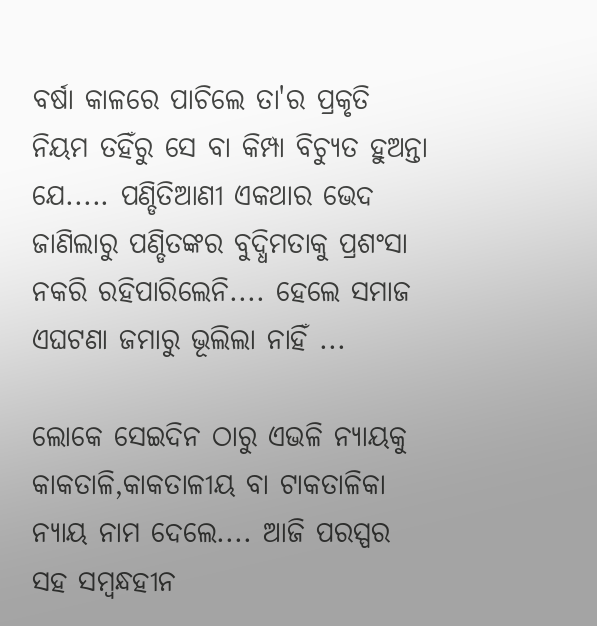ବର୍ଷା କାଳରେ ପାଚିଲେ ତା'ର ପ୍ରକୃତି ନିୟମ ତହିଁରୁ ସେ ବା କିମ୍ପା ବିଚ୍ୟୁତ ହୁଅନ୍ତା ଯେ..... ପଣ୍ଡିତିଆଣୀ ଏକଥାର ଭେଦ ଜାଣିଲାରୁ ପଣ୍ଡିତଙ୍କର ବୁଦ୍ଧିମତାକୁ ପ୍ରଶଂସା ନକରି ରହିପାରିଲେନି.... ହେଲେ ସମାଜ ଏଘଟଣା ଜମାରୁ ଭୂଲିଲା ନାହିଁ ...

ଲୋକେ ସେଇଦିନ ଠାରୁ ଏଭଳି ନ୍ୟାୟକୁ କାକତାଳି,କାକତାଳୀୟ ବା ଟାକତାଳିକା ନ୍ୟାୟ ନାମ ଦେଲେ.... ଆଜି ପରସ୍ପର ସହ ସମ୍ବନ୍ଧହୀନ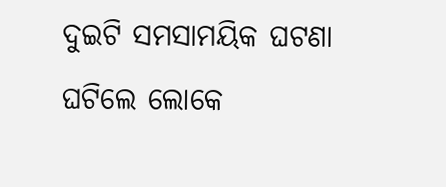ଦୁଇଟି ସମସାମୟିକ ଘଟଣା ଘଟିଲେ ଲୋକେ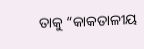ତାକୁ “କାକତାଳୀୟ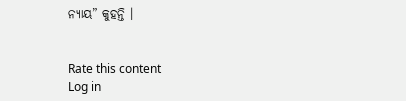ନ୍ୟାୟ” କୁହନ୍ତି ।


Rate this content
Log in